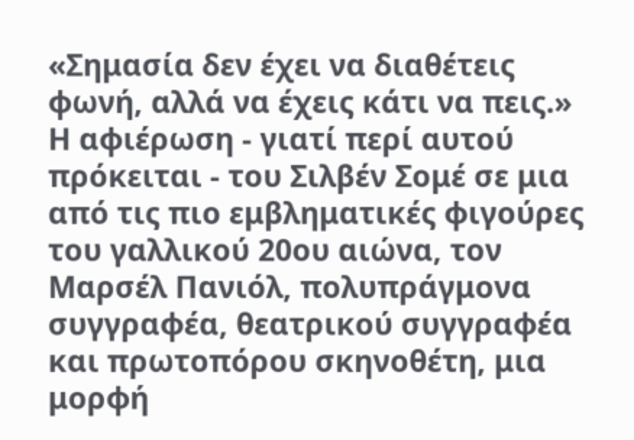«Σημασία δεν έχει να διαθέτεις φωνή, αλλά να έχεις κάτι να πεις.»
Η αφιέρωση - γιατί περί αυτού πρόκειται - του Σιλβέν Σομέ σε μια από τις πιο εμβληματικές φιγούρες του γαλλικού 20ου αιώνα, τον Μαρσέλ Πανιόλ, πολυπράγμονα συγγραφέα, θεατρικού συγγραφέα και πρωτοπόρου σκηνοθέτη, μια μορφή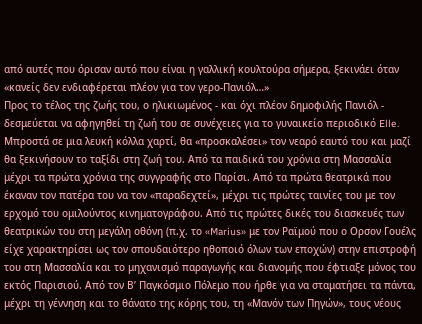από αυτές που όρισαν αυτό που είναι η γαλλική κουλτούρα σήμερα, ξεκινάει όταν «κανείς δεν ενδιαφέρεται πλέον για τον γερο-Πανιόλ…»
Προς το τέλος της ζωής του, ο ηλικιωμένος - και όχι πλέον δημοφιλής Πανιόλ - δεσμεύεται να αφηγηθεί τη ζωή του σε συνέχειες για το γυναικείο περιοδικό Elle. Μπροστά σε μια λευκή κόλλα χαρτί, θα «προσκαλέσει» τον νεαρό εαυτό του και μαζί θα ξεκινήσουν το ταξίδι στη ζωή του. Aπό τα παιδικά του χρόνια στη Μασσαλία μέχρι τα πρώτα χρόνια της συγγραφής στο Παρίσι. Από τα πρώτα θεατρικά που έκαναν τον πατέρα του να τον «παραδεχτεί», μέχρι τις πρώτες ταινίες του με τον ερχομό του ομιλούντος κινηματογράφου. Από τις πρώτες δικές του διασκευές των θεατρικών του στη μεγάλη οθόνη (π.χ. το «Marius» με τον Ραϊμού που ο Ορσον Γουέλς είχε χαρακτηρίσει ως τον σπουδαιότερο ηθοποιό όλων των εποχών) στην επιστροφή του στη Μασσαλία και το μηχανισμό παραγωγής και διανομής που έφτιαξε μόνος του εκτός Παρισιού. Από τον Β’ Παγκόσμιο Πόλεμο που ήρθε για να σταματήσει τα πάντα, μέχρι τη γέννηση και το θάνατο της κόρης του, τη «Μανόν των Πηγών», τους νέους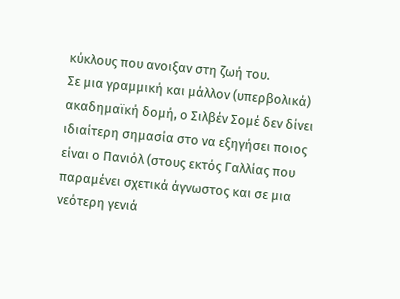κύκλους που ανοιξαν στη ζωή του.
Σε μια γραμμική και μάλλον (υπερβολικά) ακαδημαϊκή δομή, ο Σιλβέν Σομέ δεν δίνει ιδιαίτερη σημασία στο να εξηγήσει ποιος είναι ο Πανιόλ (στους εκτός Γαλλίας που παραμένει σχετικά άγνωστος και σε μια νεότερη γενιά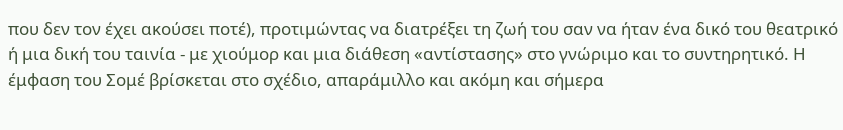που δεν τον έχει ακούσει ποτέ), προτιμώντας να διατρέξει τη ζωή του σαν να ήταν ένα δικό του θεατρικό ή μια δική του ταινία - με χιούμορ και μια διάθεση «αντίστασης» στο γνώριμο και το συντηρητικό. Η έμφαση του Σομέ βρίσκεται στο σχέδιο, απαράμιλλο και ακόμη και σήμερα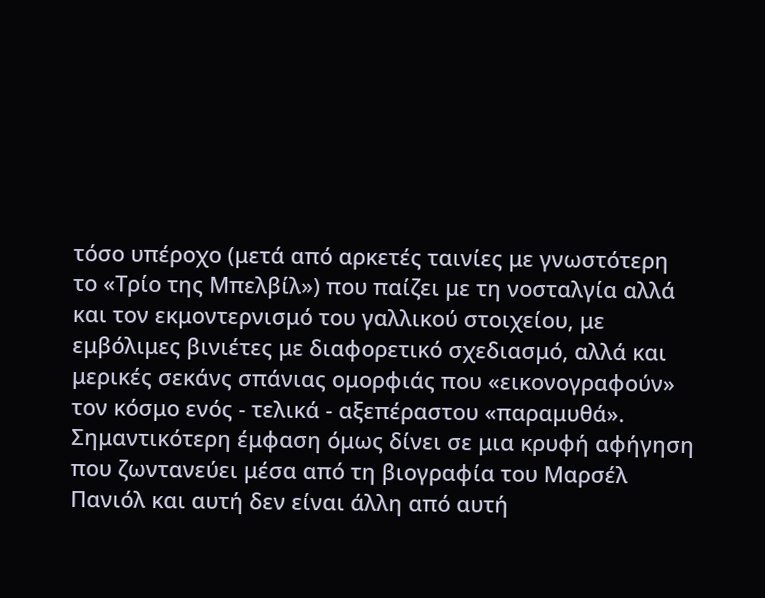τόσο υπέροχο (μετά από αρκετές ταινίες με γνωστότερη το «Τρίο της Μπελβίλ») που παίζει με τη νοσταλγία αλλά και τον εκμοντερνισμό του γαλλικού στοιχείου, με εμβόλιμες βινιέτες με διαφορετικό σχεδιασμό, αλλά και μερικές σεκάνς σπάνιας ομορφιάς που «εικονογραφούν» τον κόσμο ενός - τελικά - αξεπέραστου «παραμυθά».
Σημαντικότερη έμφαση όμως δίνει σε μια κρυφή αφήγηση που ζωντανεύει μέσα από τη βιογραφία του Μαρσέλ Πανιόλ και αυτή δεν είναι άλλη από αυτή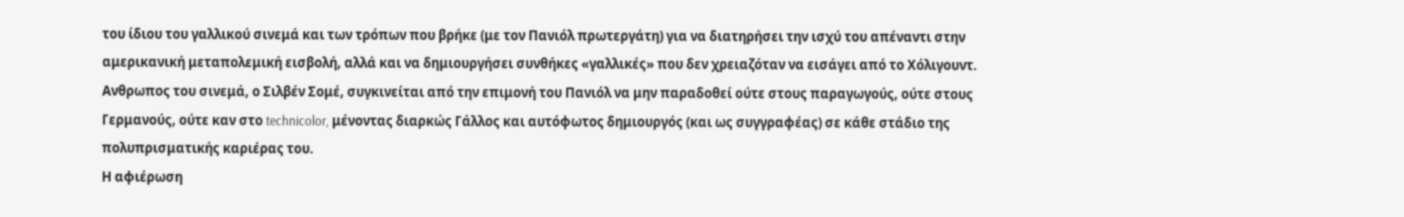του ίδιου του γαλλικού σινεμά και των τρόπων που βρήκε (με τον Πανιόλ πρωτεργάτη) για να διατηρήσει την ισχύ του απέναντι στην αμερικανική μεταπολεμική εισβολή, αλλά και να δημιουργήσει συνθήκες «γαλλικές» που δεν χρειαζόταν να εισάγει από το Χόλιγουντ. Ανθρωπος του σινεμά, ο Σιλβέν Σομέ, συγκινείται από την επιμονή του Πανιόλ να μην παραδοθεί ούτε στους παραγωγούς, ούτε στους Γερμανούς, ούτε καν στο technicolor, μένοντας διαρκώς Γάλλος και αυτόφωτος δημιουργός (και ως συγγραφέας) σε κάθε στάδιο της πολυπρισματικής καριέρας του.
Η αφιέρωση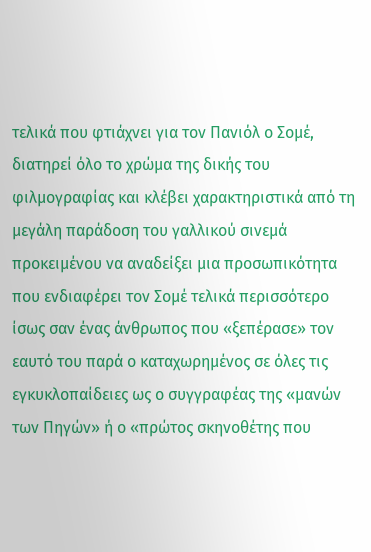τελικά που φτιάχνει για τον Πανιόλ ο Σομέ, διατηρεί όλο το χρώμα της δικής του φιλμογραφίας και κλέβει χαρακτηριστικά από τη μεγάλη παράδοση του γαλλικού σινεμά προκειμένου να αναδείξει μια προσωπικότητα που ενδιαφέρει τον Σομέ τελικά περισσότερο ίσως σαν ένας άνθρωπος που «ξεπέρασε» τον εαυτό του παρά ο καταχωρημένος σε όλες τις εγκυκλοπαίδειες ως ο συγγραφέας της «μανών των Πηγών» ή ο «πρώτος σκηνοθέτης που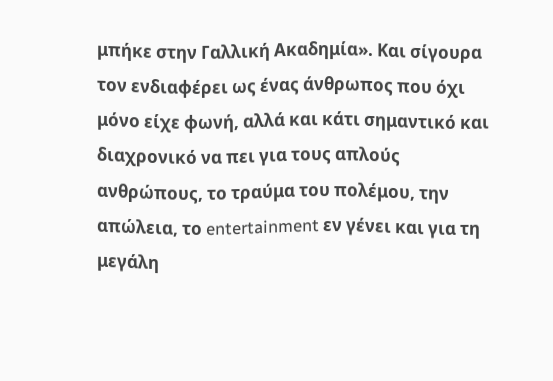μπήκε στην Γαλλική Ακαδημία». Και σίγουρα τον ενδιαφέρει ως ένας άνθρωπος που όχι μόνο είχε φωνή, αλλά και κάτι σημαντικό και διαχρονικό να πει για τους απλούς ανθρώπους, το τραύμα του πολέμου, την απώλεια, το entertainment εν γένει και για τη μεγάλη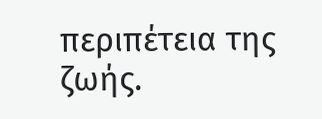περιπέτεια της ζωής.